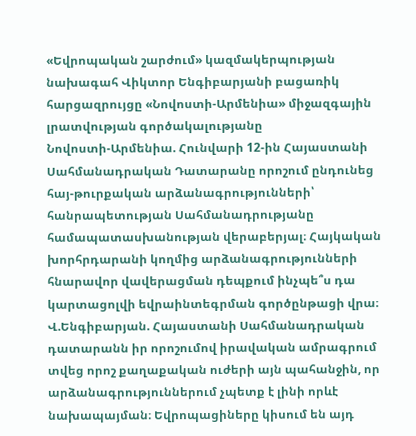«Եվրոպական շարժում» կազմակերպության նախագահ Վիկտոր Ենգիբարյանի բացառիկ հարցազրույցը «Նովոստի-Արմենիա» միջազգային լրատվության գործակալությանը
Նովոստի-Արմենիա. Հունվարի 12-ին Հայաստանի Սահմանադրական Դատարանը որոշում ընդունեց հայ-թուրքական արձանագրությունների՝ հանրապետության Սահմանադրությանը համապատասխանության վերաբերյալ։ Հայկական խորհրդարանի կողմից արձանագրությունների հնարավոր վավերացման դեպքում ինչպե՞ս դա կարտացոլվի եվրաինտեգրման գործընթացի վրա։
Վ.Ենգիբարյան. Հայաստանի Սահմանադրական դատարանն իր որոշումով իրավական ամրագրում տվեց որոշ քաղաքական ուժերի այն պահանջին, որ արձանագրություններում չպետք է լինի որևէ նախապայման։ Եվրոպացիները կիսում են այդ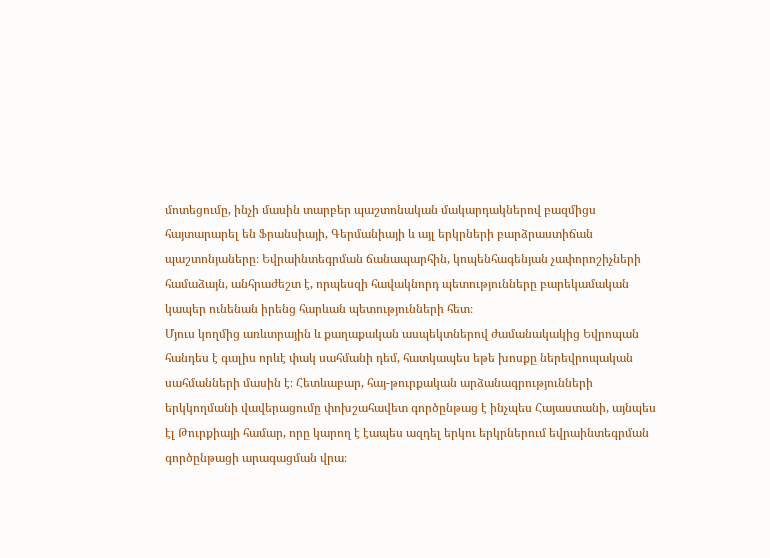մոտեցումը, ինչի մասին տարբեր պաշտոնական մակարդակներով բազմիցս հայտարարել են Ֆրանսիայի, Գերմանիայի և այլ երկրների բարձրաստիճան պաշտոնյաները։ Եվրաինտեգրման ճանապարհին, կոպենհագենյան չափորոշիչների համաձայն, անհրաժեշտ է, որպեսզի հավակնորդ պետությունները բարեկամական կապեր ունենան իրենց հարևան պետությունների հետ։
Մյուս կողմից առևտրային և քաղաքական ասպեկտներով ժամանակակից Եվրոպան հանդես է գալիս որևէ փակ սահմանի դեմ, հատկապես եթե խոսքը ներեվրոպական սահմանների մասին է։ Հետևաբար, հայ-թուրքական արձանագրությունների երկկողմանի վավերացումը փոխշահավետ գործընթաց է ինչպես Հայաստանի, այնպես էլ Թուրքիայի համար, որը կարող է էապես ազդել երկու երկրներում եվրաինտեգրման գործընթացի արագացման վրա։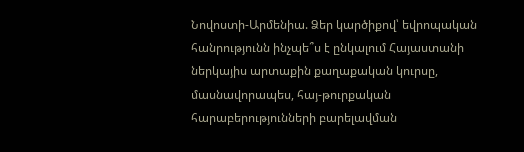Նովոստի-Արմենիա. Ձեր կարծիքով՝ եվրոպական հանրությունն ինչպե՞ս է ընկալում Հայաստանի ներկայիս արտաքին քաղաքական կուրսը, մասնավորապես, հայ-թուրքական հարաբերությունների բարելավման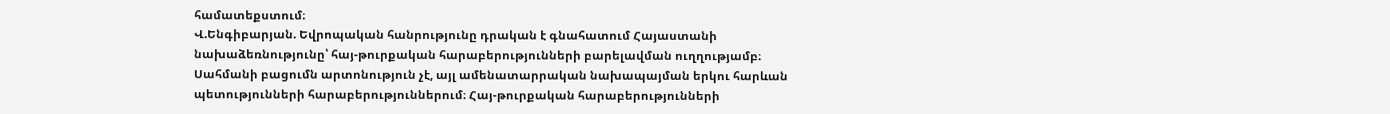համատեքստում։
Վ.Ենգիբարյան. Եվրոպական հանրությունը դրական է գնահատում Հայաստանի նախաձեռնությունը՝ հայ-թուրքական հարաբերությունների բարելավման ուղղությամբ։ Սահմանի բացումն արտոնություն չէ, այլ ամենատարրական նախապայման երկու հարևան պետությունների հարաբերություններում։ Հայ-թուրքական հարաբերությունների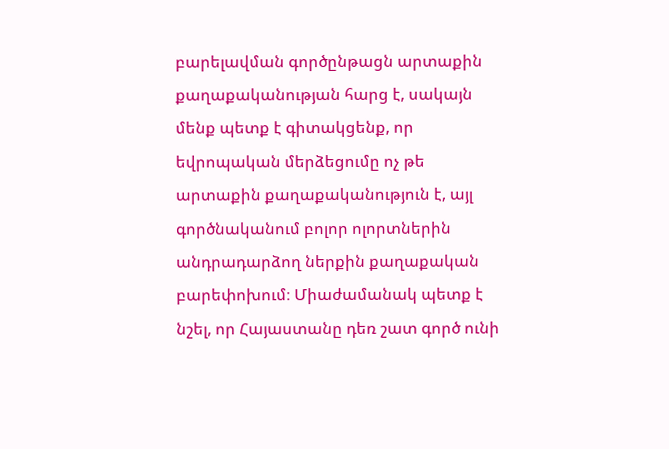բարելավման գործընթացն արտաքին քաղաքականության հարց է, սակայն մենք պետք է գիտակցենք, որ եվրոպական մերձեցումը ոչ թե արտաքին քաղաքականություն է, այլ գործնականում բոլոր ոլորտներին անդրադարձող ներքին քաղաքական բարեփոխում։ Միաժամանակ պետք է նշել, որ Հայաստանը դեռ շատ գործ ունի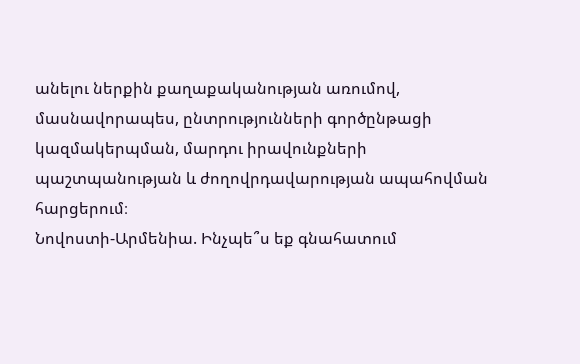անելու ներքին քաղաքականության առումով, մասնավորապես, ընտրությունների գործընթացի կազմակերպման, մարդու իրավունքների պաշտպանության և ժողովրդավարության ապահովման հարցերում։
Նովոստի-Արմենիա. Ինչպե՞ս եք գնահատում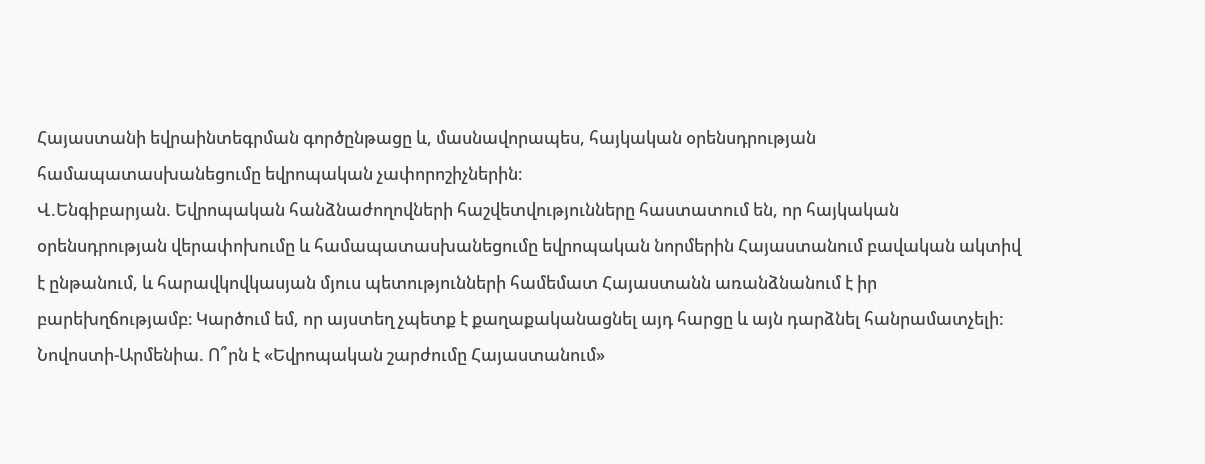Հայաստանի եվրաինտեգրման գործընթացը և, մասնավորապես, հայկական օրենսդրության համապատասխանեցումը եվրոպական չափորոշիչներին։
Վ.Ենգիբարյան. Եվրոպական հանձնաժողովների հաշվետվությունները հաստատում են, որ հայկական օրենսդրության վերափոխումը և համապատասխանեցումը եվրոպական նորմերին Հայաստանում բավական ակտիվ է ընթանում, և հարավկովկասյան մյուս պետությունների համեմատ Հայաստանն առանձնանում է իր բարեխղճությամբ։ Կարծում եմ, որ այստեղ չպետք է քաղաքականացնել այդ հարցը և այն դարձնել հանրամատչելի:
Նովոստի-Արմենիա. Ո՞րն է «Եվրոպական շարժումը Հայաստանում»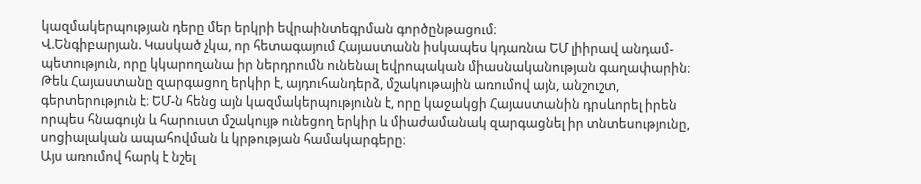կազմակերպության դերը մեր երկրի եվրաինտեգրման գործընթացում։
Վ.Ենգիբարյան. Կասկած չկա, որ հետագայում Հայաստանն իսկապես կդառնա ԵՄ լիիրավ անդամ-պետություն, որը կկարողանա իր ներդրումն ունենալ եվրոպական միասնականության գաղափարին։ Թեև Հայաստանը զարգացող երկիր է, այդուհանդերձ, մշակութային առումով այն, անշուշտ, գերտերություն է։ ԵՄ-ն հենց այն կազմակերպությունն է, որը կաջակցի Հայաստանին դրսևորել իրեն որպես հնագույն և հարուստ մշակույթ ունեցող երկիր և միաժամանակ զարգացնել իր տնտեսությունը, սոցիալական ապահովման և կրթության համակարգերը։
Այս առումով հարկ է նշել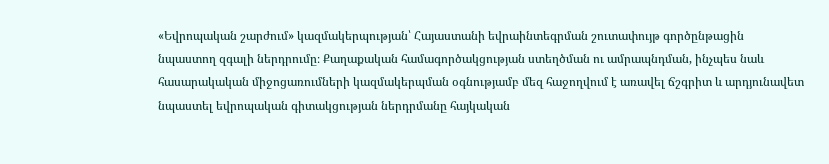«Եվրոպական շարժում» կազմակերպության՝ Հայաստանի եվրաինտեգրման շուտափույթ գործընթացին նպաստող զգալի ներդրումը։ Քաղաքական համագործակցության ստեղծման ու ամրապնդման, ինչպես նաև հասարակական միջոցառումների կազմակերպման օգնությամբ մեզ հաջողվում է առավել ճշգրիտ և արդյունավետ նպաստել եվրոպական գիտակցության ներդրմանը հայկական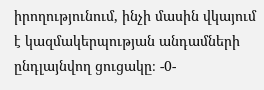իրողությունում, ինչի մասին վկայում է կազմակերպության անդամների ընդլայնվող ցուցակը։ -0-